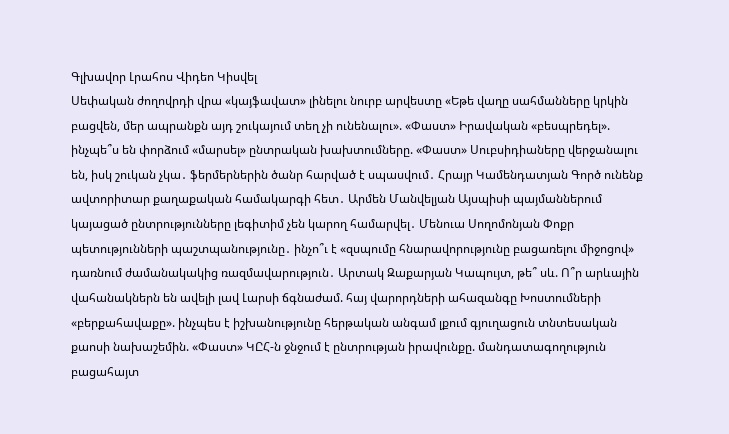Գլխավոր Լրահոս Վիդեո Կիսվել
Սեփական ժողովրդի վրա «կայֆավատ» լինելու նուրբ արվեստը «Եթե վաղը սահմանները կրկին բացվեն, մեր ապրանքն այդ շուկայում տեղ չի ունենալու». «Փաստ» Իրավական «բեսպրեդել». ինչպե՞ս են փորձում «մարսել» ընտրական խախտումները. «Փաստ» Սուբսիդիաները վերջանալու են, իսկ շուկան չկա․ ֆերմերներին ծանր հարված է սպասվում․ Հրայր Կամենդատյան Գործ ունենք ավտորիտար քաղաքական համակարգի հետ․ Արմեն Մանվելյան Այսպիսի պայմաններում կայացած ընտրությունները լեգիտիմ չեն կարող համարվել․ Մենուա Սողոմոնյան Փոքր պետությունների պաշտպանությունը․ ինչո՞ւ է «զսպումը հնարավորությունը բացառելու միջոցով» դառնում ժամանակակից ռազմավարություն․ Արտակ Զաքարյան Կապույտ, թե՞ սև. Ո՞ր արևային վահանակներն են ավելի լավ Լարսի ճգնաժամ. հայ վարորդների ահազանգը Խոստումների «բերքահավաքը». ինչպես է իշխանությունը հերթական անգամ լքում գյուղացուն տնտեսական քաոսի նախաշեմին. «Փաստ» ԿԸՀ-ն ջնջում է ընտրության իրավունքը. մանդատագողություն բացահայտ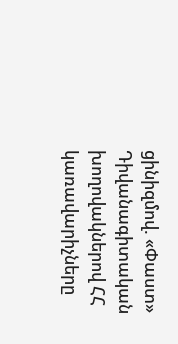ցինիզմով. «Փաստ» Դիվանագիտական խողովակներով ՀՀ կառավարիչները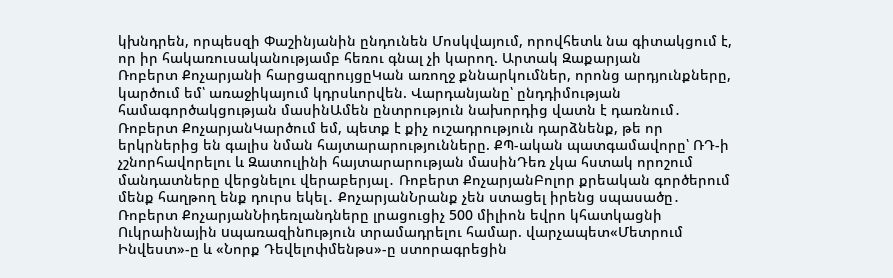կխնդրեն, որպեսզի Փաշինյանին ընդունեն Մոսկվայում, որովհետև նա գիտակցում է, որ իր հակառուսականությամբ հեռու գնալ չի կարող. Արտակ Զաքարյան
Ռոբերտ Քոչարյանի հարցազրույցըԿան առողջ քննարկումներ, որոնց արդյունքները, կարծում եմ՝ առաջիկայում կդրսևորվեն. Վարդանյանը՝ ընդդիմության համագործակցության մասինԱմեն ընտրություն նախորդից վատն է դառնում․ Ռոբերտ ՔոչարյանԿարծում եմ, պետք է քիչ ուշադրություն դարձնենք, թե որ երկրներից են գալիս նման հայտարարությունները. ՔՊ-ական պատգամավորը՝ ՌԴ-ի չշնորհավորելու և Զատուլինի հայտարարության մասինԴեռ չկա հստակ որոշում մանդատները վերցնելու վերաբերյալ․ Ռոբերտ ՔոչարյանԲոլոր քրեական գործերում մենք հաղթող ենք դուրս եկել․ ՔոչարյանՆրանք չեն ստացել իրենց սպասածը․ Ռոբերտ ՔոչարյանՆիդեռլանդները լրացուցիչ 500 միլիոն եվրո կհատկացնի Ուկրաինային uպառազինnւթյուն տրամադրելու համար. վարչապետ«Մետրում Ինվեստ»-ը և «Նորք Դեվելոփմենթս»-ը ստորագրեցին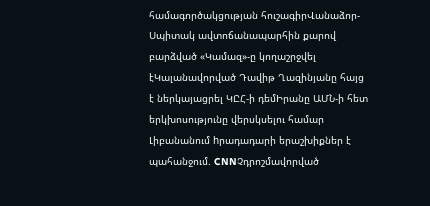համագործակցության հուշագիրՎանաձոր-Սպիտակ ավտոճանապարհին քարով բարձված «Կամազ»-ը կողաշրջվել էԿալանավորված Դավիթ Ղազինյանը հայց է ներկայացրել ԿԸՀ-ի դեմԻրանը ԱՄՆ-ի հետ երկխոսությունը վերսկսելու համար Լիբանանում hրադադարի երաշխիքներ է պահանջում. CNNՉդրոշմավորված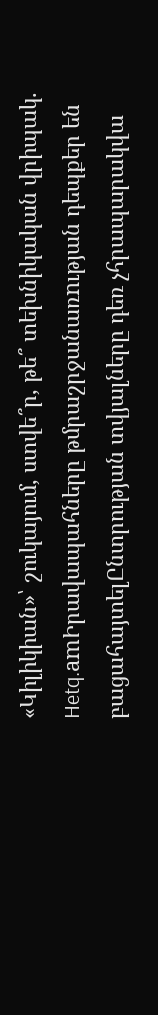«Կիլիկիան»՝ շուկայում, ստվե՞ր, թե՞ տեխնիկական վրիպակ. Hetq.amԻրավապահները թմրաշրջանառnւթյան դեպքեր են բացահայտելԸնտրության տվյալները դեռ չհրապարակվա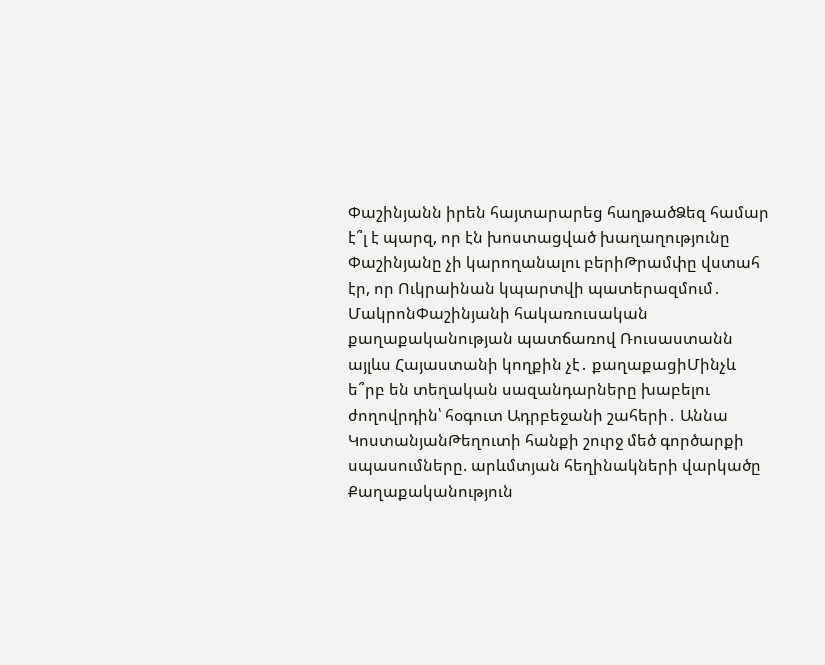Փաշինյանն իրեն հայտարարեց հաղթածՁեզ համար է՞լ է պարզ, որ էն խոստացված խաղաղությունը Փաշինյանը չի կարողանալու բերիԹրամփը վստահ էր, որ Ուկրաինան կպարտվի պատերազմում․ ՄակրոնՓաշինյանի հակառուսական քաղաքականության պատճառով Ռուսաստանն այլևս Հայաստանի կողքին չէ․ քաղաքացիՄինչև ե՞րբ են տեղական սազանդարները խաբելու ժողովրդին՝ հօգուտ Ադրբեջանի շահերի․ Աննա ԿոստանյանԹեղուտի հանքի շուրջ մեծ գործարքի սպասումները. արևմտյան հեղինակների վարկածը
Քաղաքականություն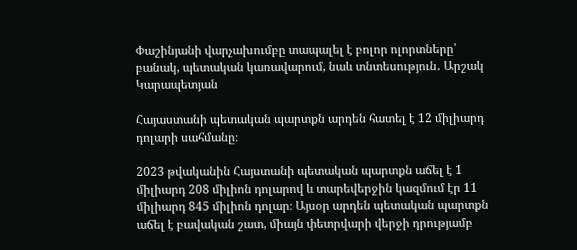Փաշինյանի վարչախումբը տապալել է բոլոր ոլորտները՝ բանակ, պետական կառավարում, նաև տնտեսություն․ Արշակ Կարապետյան

Հայաստանի պետական պարտքն արդեն հատել է 12 միլիարդ դոլարի սահմանը։

2023 թվականին Հայստանի պետական պարտքն աճել է 1 միլիարդ 208 միլիոն դոլարով և տարեվերջին կազմում էր 11 միլիարդ 845 միլիոն դոլար։ Այսօր արդեն պետական պարտքն աճել է բավական շատ, միայն փետրվարի վերջի դրությամբ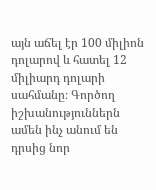այն աճել էր 100 միլիոն դոլարով և հատել 12 միլիարդ դոլարի սահմանը։ Գործող իշխանություններն ամեն ինչ անում են դրսից նոր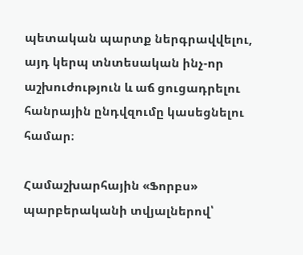պետական պարտք ներգրավվելու, այդ կերպ տնտեսական ինչ-որ աշխուժություն և աճ ցուցադրելու հանրային ընդվզումը կասեցնելու համար։

Համաշխարհային «Ֆորբս» պարբերականի տվյալներով՝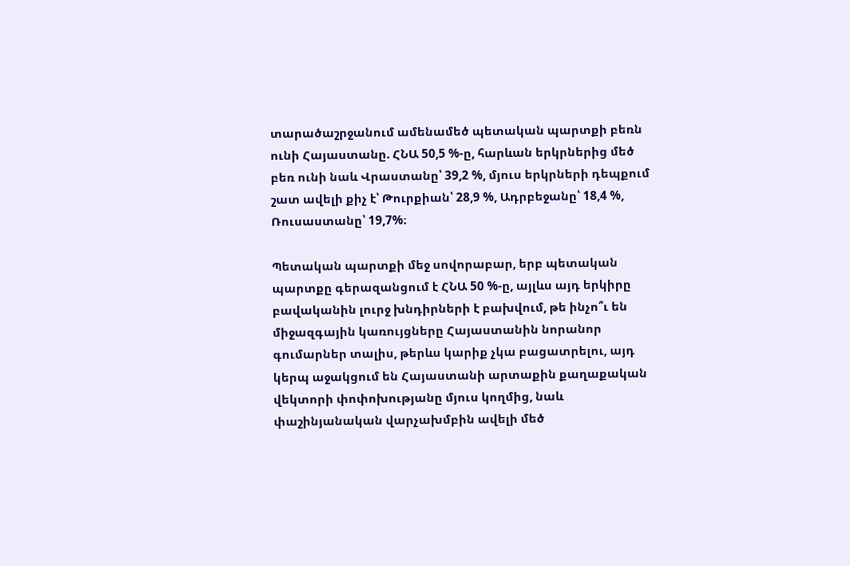տարածաշրջանում ամենամեծ պետական պարտքի բեռն ունի Հայաստանը. ՀՆԱ 50,5 %-ը, հարևան երկրներից մեծ բեռ ունի նաև Վրաստանը՝ 39,2 %, մյուս երկրների դեպքում շատ ավելի քիչ է՝ Թուրքիան՝ 28,9 %, Ադրբեջանը՝ 18,4 %, Ռուսաստանը՝ 19,7%։

Պետական պարտքի մեջ սովորաբար, երբ պետական պարտքը գերազանցում է ՀՆԱ 50 %-ը, այլևս այդ երկիրը բավականին լուրջ խնդիրների է բախվում, թե ինչո՞ւ են միջազգային կառույցները Հայաստանին նորանոր գումարներ տալիս, թերևս կարիք չկա բացատրելու, այդ կերպ աջակցում են Հայաստանի արտաքին քաղաքական վեկտորի փոփոխությանը մյուս կողմից, նաև փաշինյանական վարչախմբին ավելի մեծ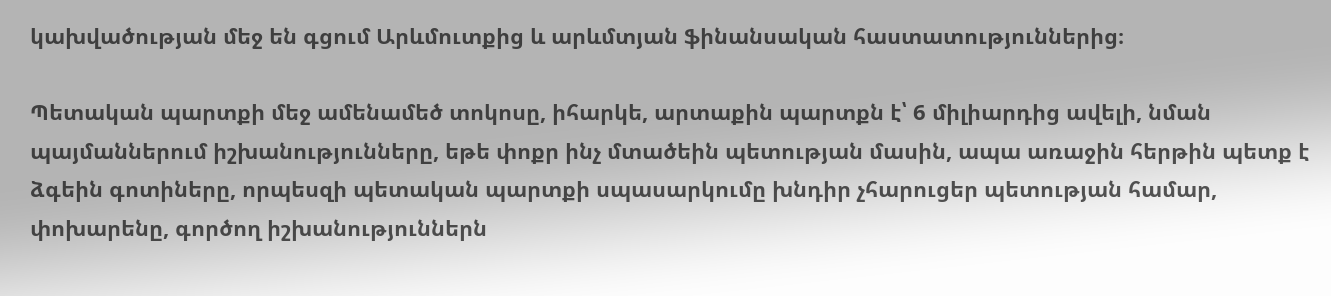կախվածության մեջ են գցում Արևմուտքից և արևմտյան ֆինանսական հաստատություններից։

Պետական պարտքի մեջ ամենամեծ տոկոսը, իհարկե, արտաքին պարտքն է՝ 6 միլիարդից ավելի, նման պայմաններում իշխանությունները, եթե փոքր ինչ մտածեին պետության մասին, ապա առաջին հերթին պետք է ձգեին գոտիները, որպեսզի պետական պարտքի սպասարկումը խնդիր չհարուցեր պետության համար, փոխարենը, գործող իշխանություններն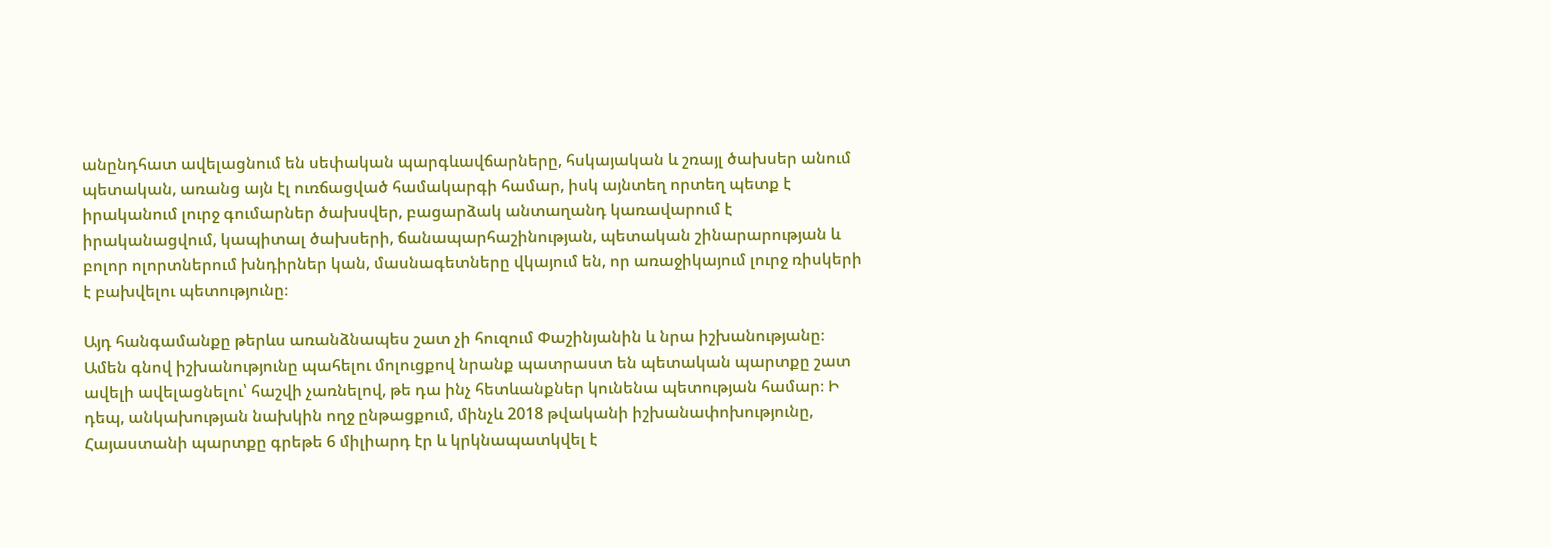անընդհատ ավելացնում են սեփական պարգևավճարները, հսկայական և շռայլ ծախսեր անում պետական, առանց այն էլ ուռճացված համակարգի համար, իսկ այնտեղ որտեղ պետք է իրականում լուրջ գումարներ ծախսվեր, բացարձակ անտաղանդ կառավարում է իրականացվում, կապիտալ ծախսերի, ճանապարհաշինության, պետական շինարարության և բոլոր ոլորտներում խնդիրներ կան, մասնագետները վկայում են, որ առաջիկայում լուրջ ռիսկերի է բախվելու պետությունը։

Այդ հանգամանքը թերևս առանձնապես շատ չի հուզում Փաշինյանին և նրա իշխանությանը։ Ամեն գնով իշխանությունը պահելու մոլուցքով նրանք պատրաստ են պետական պարտքը շատ ավելի ավելացնելու՝ հաշվի չառնելով, թե դա ինչ հետևանքներ կունենա պետության համար։ Ի դեպ, անկախության նախկին ողջ ընթացքում, մինչև 2018 թվականի իշխանափոխությունը, Հայաստանի պարտքը գրեթե 6 միլիարդ էր և կրկնապատկվել է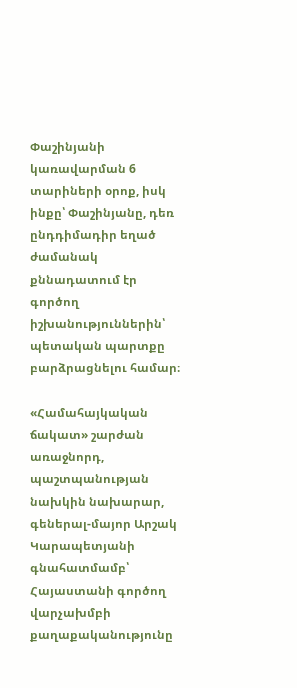Փաշինյանի կառավարման 6 տարիների օրոք, իսկ ինքը՝ Փաշինյանը, դեռ ընդդիմադիր եղած ժամանակ քննադատում էր գործող իշխանություններին՝ պետական պարտքը բարձրացնելու համար։

«Համահայկական ճակատ» շարժան առաջնորդ, պաշտպանության նախկին նախարար, գեներալ-մայոր Արշակ Կարապետյանի գնահատմամբ՝ Հայաստանի գործող վարչախմբի քաղաքականությունը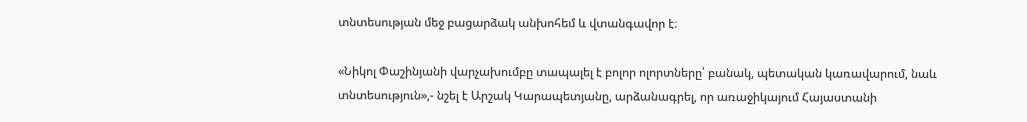տնտեսության մեջ բացարձակ անխոհեմ և վտանգավոր է։

«Նիկոլ Փաշինյանի վարչախումբը տապալել է բոլոր ոլորտները՝ բանակ, պետական կառավարում, նաև տնտեսություն»,- նշել է Արշակ Կարապետյանը, արձանագրել, որ առաջիկայում Հայաստանի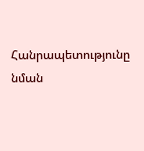Հանրապետությունը նման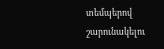տեմպերով շարունակելու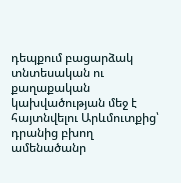դեպքում բացարձակ տնտեսական ու քաղաքական կախվածության մեջ է հայտնվելու Արևմուտքից՝ դրանից բխող ամենածանր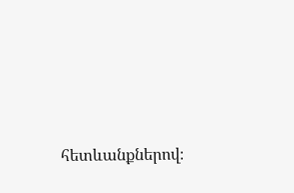հետևանքներով։